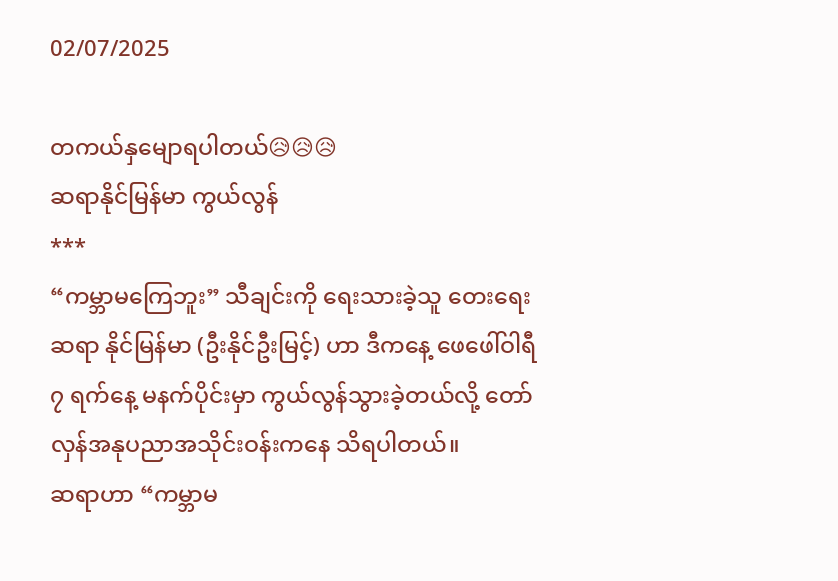02/07/2025

တကယ်နှမျောရပါတယ်😥😥😥
ဆရာနိုင်မြန်မာ ကွယ်လွန်
***
“ကမ္ဘာမကြေဘူး” သီချင်းကို ရေးသားခဲ့သူ တေးရေးဆရာ နိုင်မြန်မာ (ဦးနိုင်ဦးမြင့်) ဟာ ဒီကနေ့ ဖေဖေါ်ဝါရီ ၇ ရက်နေ့ မနက်ပိုင်းမှာ ကွယ်လွန်သွားခဲ့တယ်လို့ တော်လှန်အနုပညာအသိုင်းဝန်းကနေ သိရပါတယ်။
ဆရာဟာ “ကမ္ဘာမ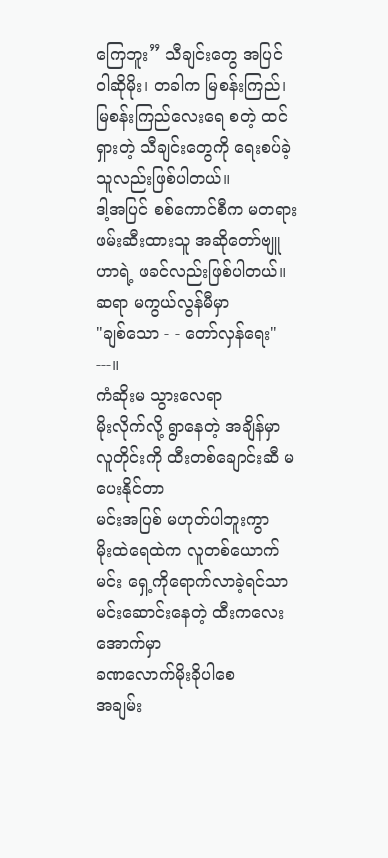ကြေဘူး” သီချင်းတွေ အပြင် ဝါဆိုမိုး၊ တခါက မြစန်းကြည်၊ မြစန်းကြည်လေးရေ စတဲ့ ထင်ရှားတဲ့ သီချင်းတွေကို ရေးစပ်ခဲ့သူလည်းဖြစ်ပါတယ်။
ဒါ့အပြင် စစ်ကောင်စီက မတရားဖမ်းဆီးထားသူ အဆိုတော်ဗျူဟာရဲ့ ဖခင်လည်းဖြစ်ပါတယ်။
ဆရာ မကွယ်လွန်မီမှာ
"ချစ်သော - - တော်လှန်ရေး"
---။
ကံဆိုးမ သွားလေရာ
မိုးလိုက်လို့ ရွာနေတဲ့ အချိန်မှာ
လူတိုင်းကို ထီးတစ်ချောင်းဆီ မပေးနိုင်တာ
မင်းအပြစ် မဟုတ်ပါဘူးကွာ
မိုးထဲရေထဲက လူတစ်ယောက်
မင်း ရှေ့ကိုရောက်လာခဲ့ရင်သာ
မင်းဆောင်းနေတဲ့ ထီးကလေးအောက်မှာ
ခဏလောက်မိုးခိုပါစေ
အချမ်း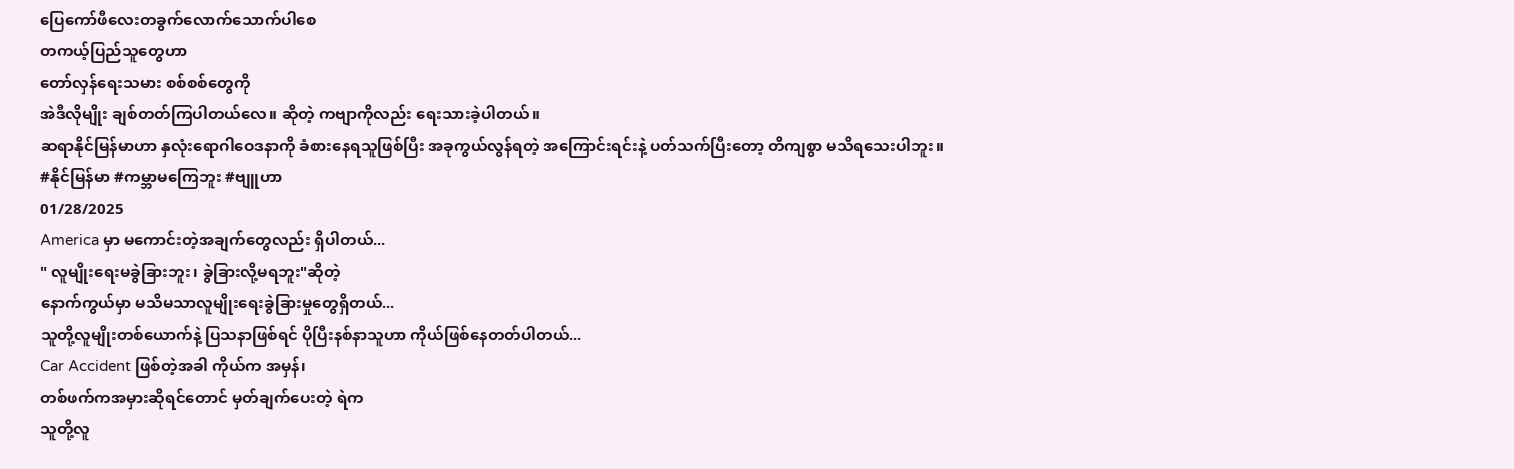ပြေကော်ဖီလေးတခွက်လောက်သောက်ပါစေ
တကယ့်ပြည်သူတွေဟာ
တော်လှန်ရေးသမား စစ်စစ်တွေကို
အဲဒီလိုမျိုး ချစ်တတ်ကြပါတယ်လေ။ ဆိုတဲ့ ကဗျာကိုလည်း ရေးသားခဲ့ပါတယ်။
ဆရာနိုင်မြန်မာဟာ နှလုံးရောဂါဝေဒနာကို ခံစားနေရသူဖြစ်ပြီး အခုကွယ်လွန်ရတဲ့ အကြောင်းရင်းနဲ့ ပတ်သက်ပြီးတော့ တိကျစွာ မသိရသေးပါဘူး။
#နိုင်မြန်မာ #ကမ္ဘာမကြေဘူး #ဗျူဟာ
01/28/2025
America မှာ မကောင်းတဲ့အချက်တွေလည်း ရှိပါတယ်...
" လူမျိုးရေးမခွဲခြားဘူး၊ ခွဲခြားလို့မရဘူး"ဆိုတဲ့
နောက်ကွယ်မှာ မသိမသာလူမျိုးရေးခွဲခြားမှုတွေရှိတယ်...
သူတို့လူမျိုးတစ်ယောက်နဲ့ ပြသနာဖြစ်ရင် ပိုပြီးနစ်နာသူဟာ ကိုယ်ဖြစ်နေတတ်ပါတယ်...
Car Accident ဖြစ်တဲ့အခါ ကိုယ်က အမှန်၊
တစ်ဖက်ကအမှားဆိုရင်တောင် မှတ်ချက်ပေးတဲ့ ရဲက
သူတို့လူ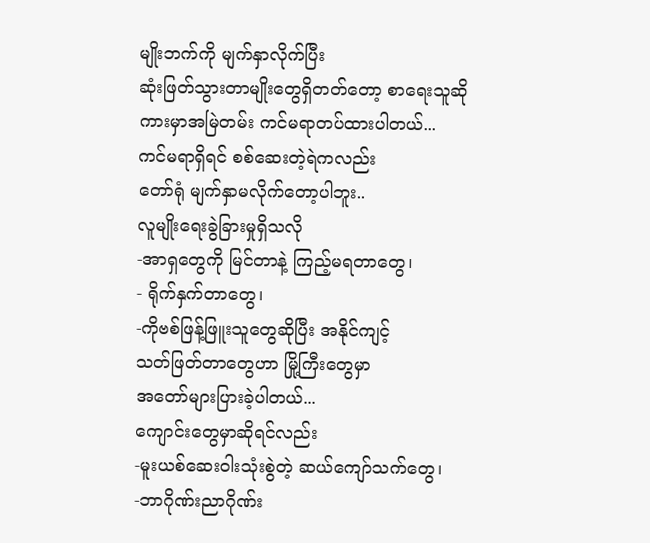မျိုးဘက်ကို မျက်နှာလိုက်ပြီး
ဆုံးဖြတ်သွားတာမျိုးတွေရှိတတ်တော့ စာရေးသူဆို
ကားမှာအမြဲတမ်း ကင်မရာတပ်ထားပါတယ်...
ကင်မရာရှိရင် စစ်ဆေးတဲ့ရဲကလည်း
တော်ရုံ မျက်နှာမလိုက်တော့ပါဘူး..
လူမျိုးရေးခွဲခြားမှုရှိသလို
-အာရှတွေကို မြင်တာနဲ့ ကြည့်မရတာတွေ၊
- ရိုက်နှက်တာတွေ၊
-ကိုဗစ်ဖြန့်ဖြူးသူတွေဆိုပြီး အနိုင်ကျင့်
သတ်ဖြတ်တာတွေဟာ မြို့ကြီးတွေမှာ
အတော်များပြားခဲ့ပါတယ်...
ကျောင်းတွေမှာဆိုရင်လည်း
-မူးယစ်ဆေးဝါးသုံးစွဲတဲ့ ဆယ်ကျော်သက်တွေ၊
-ဘာဂိုဏ်းညာဂိုဏ်း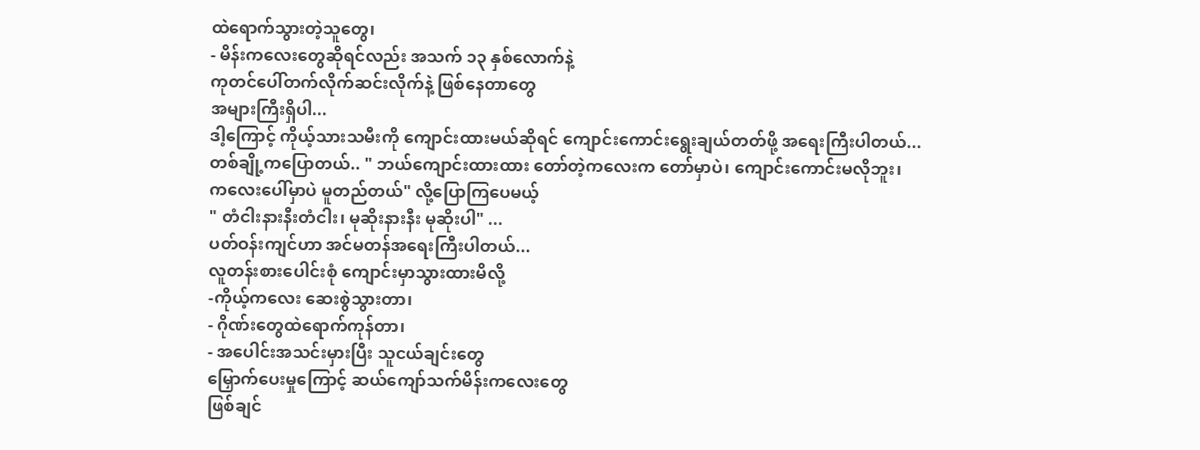ထဲရောက်သွားတဲ့သူတွေ၊
- မိန်းကလေးတွေဆိုရင်လည်း အသက် ၁၃ နှစ်လောက်နဲ့
ကုတင်ပေါ်တက်လိုက်ဆင်းလိုက်နဲ့ ဖြစ်နေတာတွေ
အများကြီးရှိပါ...
ဒါ့ကြောင့် ကိုယ့်သားသမီးကို ကျောင်းထားမယ်ဆိုရင် ကျောင်းကောင်းရွေးချယ်တတ်ဖို့ အရေးကြီးပါတယ်...
တစ်ချို့ကပြောတယ်.. " ဘယ်ကျောင်းထားထား တော်တဲ့ကလေးက တော်မှာပဲ၊ ကျောင်းကောင်းမလိုဘူး၊
ကလေးပေါ်မှာပဲ မူတည်တယ်" လို့ပြောကြပေမယ့်
" တံငါးနားနီးတံငါး၊ မုဆိုးနားနီး မုဆိုးပါ" ...
ပတ်ဝန်းကျင်ဟာ အင်မတန်အရေးကြီးပါတယ်...
လူတန်းစားပေါင်းစုံ ကျောင်းမှာသွားထားမိလို့
-ကိုယ့်ကလေး ဆေးစွဲသွားတာ၊
- ဂိုဏ်းတွေထဲရောက်ကုန်တာ၊
- အပေါင်းအသင်းမှားပြီး သူငယ်ချင်းတွေ
မြှောက်ပေးမှုကြောင့် ဆယ်ကျော်သက်မိန်းကလေးတွေ
ဖြစ်ချင်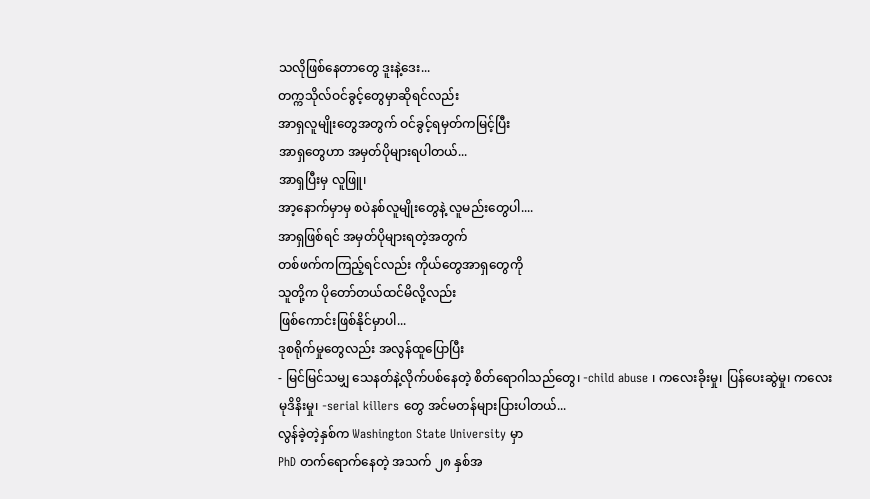သလိုဖြစ်နေတာတွေ ဒူးနဲ့ဒေး...
တက္ကသိုလ်ဝင်ခွင့်တွေမှာဆိုရင်လည်း
အာရှလူမျိုးတွေအတွက် ဝင်ခွင့်ရမှတ်ကမြင့်ပြီး
အာရှတွေဟာ အမှတ်ပိုများရပါတယ်...
အာရှပြီးမှ လူဖြူ၊
အာ့နောက်မှာမှ စပဲနစ်လူမျိုးတွေနဲ့ လူမည်းတွေပါ....
အာရှဖြစ်ရင် အမှတ်ပိုများရတဲ့အတွက်
တစ်ဖက်ကကြည့်ရင်လည်း ကိုယ်တွေအာရှတွေကို
သူတို့က ပိုတော်တယ်ထင်မိလို့လည်း
ဖြစ်ကောင်းဖြစ်နိုင်မှာပါ...
ဒုစရိုက်မှုတွေလည်း အလွန်ထူပြောပြီး
- မြင်မြင်သမျှ သေနတ်နဲ့လိုက်ပစ်နေတဲ့ စိတ်ရောဂါသည်တွေ၊ -child abuse ၊ ကလေးခိုးမှု၊ ပြန်ပေးဆွဲမှု၊ ကလေးမုဒိနိးမှု၊ -serial killers တွေ အင်မတန်များပြားပါတယ်...
လွန်ခဲ့တဲ့နှစ်က Washington State University မှာ
PhD တက်ရောက်နေတဲ့ အသက် ၂၈ နှစ်အ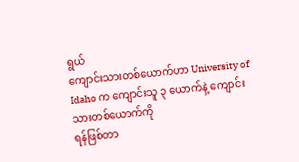ရွယ်
ကျောင်းသားတစ်ယောက်ဟာ University of Idaho က ကျောင်းသူ ၃ ယောက်နဲ့ ကျောင်းသားတစ်ယောက်ကို
ရန်ဖြစ်တာ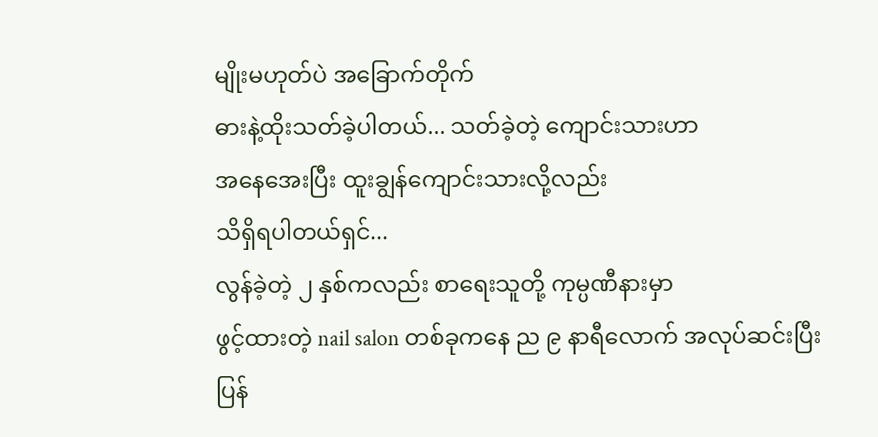မျိုးမဟုတ်ပဲ အခြောက်တိုက်
ဓားနဲ့ထိုးသတ်ခဲ့ပါတယ်... သတ်ခဲ့တဲ့ ကျောင်းသားဟာ
အနေအေးပြီး ထူးချွန်ကျောင်းသားလို့လည်း
သိရှိရပါတယ်ရှင်...
လွန်ခဲ့တဲ့ ၂ နှစ်ကလည်း စာရေးသူတို့ ကုမ္ပဏီနားမှာ
ဖွင့်ထားတဲ့ nail salon တစ်ခုကနေ ည ၉ နာရီလောက် အလုပ်ဆင်းပြီးပြန်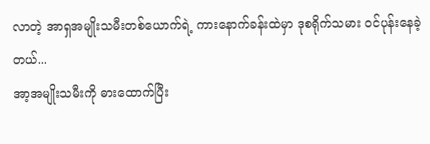လာတဲ့ အာရှအမျိုးသမီးတစ်ယောက်ရဲ့ ကားနောက်ခန်းထဲမှာ ဒုစရိုက်သမား ဝင်ပုန်းနေခဲ့တယ်...
အာ့အမျိုးသမီးကို ဓားထောက်ပြီး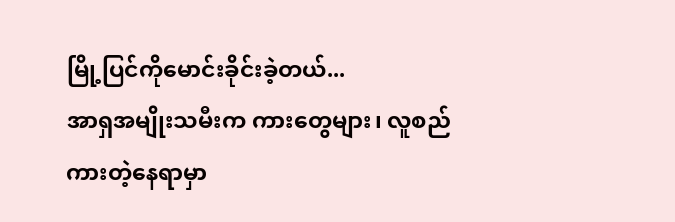မြို့ပြင်ကိုမောင်းခိုင်းခဲ့တယ်...
အာရှအမျိုးသမီးက ကားတွေများ၊ လူစည်ကားတဲ့နေရာမှာ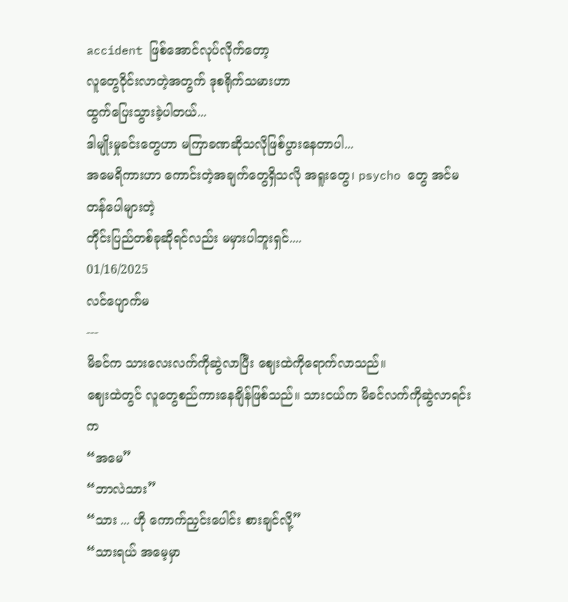accident ဖြစ်အောင်လုပ်လိုက်တော့
လူတွေဝိုင်းလာတဲ့အတွက် ဒုစရိုက်သမားဟာ
ထွက်ပြေးသွားခဲ့ပါတယ်...
ဒါမျိုးမှုခင်းတွေဟာ မကြာခဏဆိုသလိုဖြစ်ပွားနေတာပါ...
အမေရိကားဟာ ကောင်းတဲ့အချက်တွေရှိသလို အရူးတွေ၊ psycho တွေ အင်မတန်ပေါများတဲ့
တိုင်းပြည်တစ်ခုဆိုရင်လည်း မမှားပါဘူးရှင်....
01/16/2025
လင်ပျောက်မ
---
မိခင်က သားလေးလက်ကိုဆွဲလာပြီး ဈေးထဲကိုရောက်လာသည်။
ဈေးထဲတွင် လူတွေစည်ကားနေချိန်ဖြစ်သည်။ သားငယ်က မိခင်လက်ကိုဆွဲလာရင်းက
“အမေ”
“ဘာလဲသား”
“သား ... ဟို ကောက်ညှင်းပေါင်း စားချင်လို့”
“သားရယ် အမေ့မှာ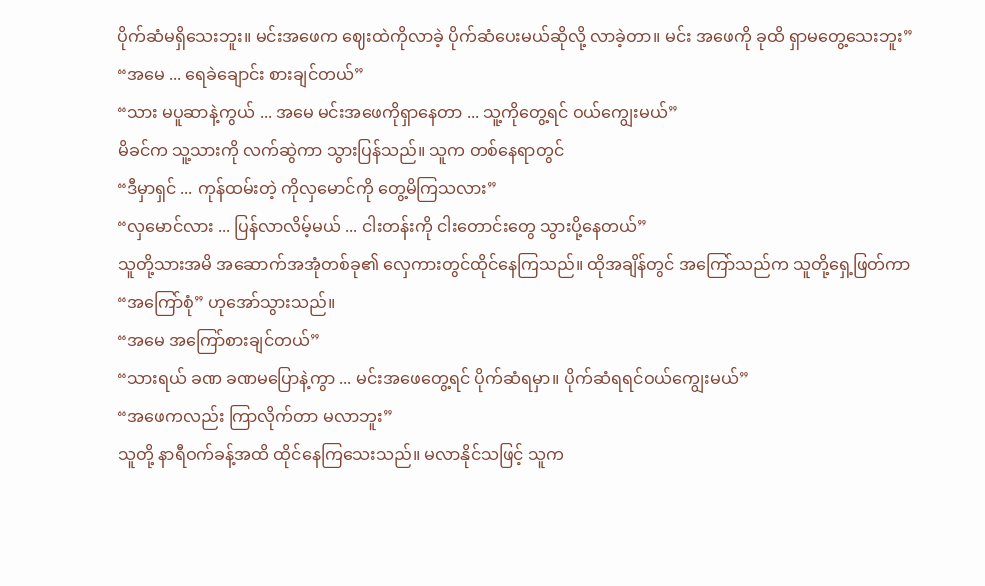ပိုက်ဆံမရှိသေးဘူး။ မင်းအဖေက ဈေးထဲကိုလာခဲ့ ပိုက်ဆံပေးမယ်ဆိုလို့ လာခဲ့တာ။ မင်း အဖေကို ခုထိ ရှာမတွေ့သေးဘူး”
“အမေ ... ရေခဲချောင်း စားချင်တယ်”
“သား မပူဆာနဲ့ကွယ် ... အမေ မင်းအဖေကိုရှာနေတာ ... သူ့ကိုတွေ့ရင် ဝယ်ကျွေးမယ်”
မိခင်က သူ့သားကို လက်ဆွဲကာ သွားပြန်သည်။ သူက တစ်နေရာတွင်
“ဒီမှာရှင် ... ကုန်ထမ်းတဲ့ ကိုလှမောင်ကို တွေ့မိကြသလား”
“လှမောင်လား ... ပြန်လာလိမ့်မယ် ... ငါးတန်းကို ငါးတောင်းတွေ သွားပို့နေတယ်”
သူတို့သားအမိ အဆောက်အအုံတစ်ခု၏ လှေကားတွင်ထိုင်နေကြသည်။ ထိုအချိန်တွင် အကြော်သည်က သူတို့ရှေ့ဖြတ်ကာ
“အကြော်စုံ” ဟုအော်သွားသည်။
“အမေ အကြော်စားချင်တယ်”
“သားရယ် ခဏ ခဏမပြောနဲ့ကွာ ... မင်းအဖေတွေ့ရင် ပိုက်ဆံရမှာ။ ပိုက်ဆံရရင်ဝယ်ကျွေးမယ်”
“အဖေကလည်း ကြာလိုက်တာ မလာဘူး”
သူတို့ နာရီဝက်ခန့်အထိ ထိုင်နေကြသေးသည်။ မလာနိုင်သဖြင့် သူက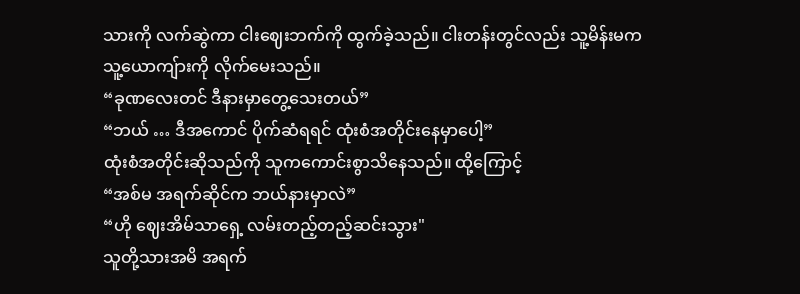သားကို လက်ဆွဲကာ ငါးဈေးဘက်ကို ထွက်ခဲ့သည်။ ငါးတန်းတွင်လည်း သူ့မိန်းမက သူ့ယောကျ်ားကို လိုက်မေးသည်။
“ခုဏလေးတင် ဒီနားမှာတွေ့သေးတယ်”
“ဘယ် … ဒီအကောင် ပိုက်ဆံရရင် ထုံးစံအတိုင်းနေမှာပေါ့”
ထုံးစံအတိုင်းဆိုသည်ကို သူကကောင်းစွာသိနေသည်။ ထို့ကြောင့်
“အစ်မ အရက်ဆိုင်က ဘယ်နားမှာလဲ”
“ဟို ဈေးအိမ်သာရှေ့ လမ်းတည့်တည့်ဆင်းသွား"
သူတို့သားအမိ အရက်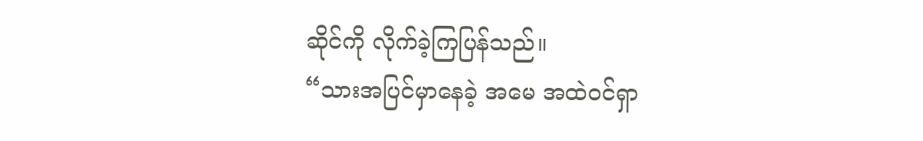ဆိုင်ကို လိုက်ခဲ့ကြပြန်သည်။
“သားအပြင်မှာနေခဲ့ အမေ အထဲဝင်ရှာ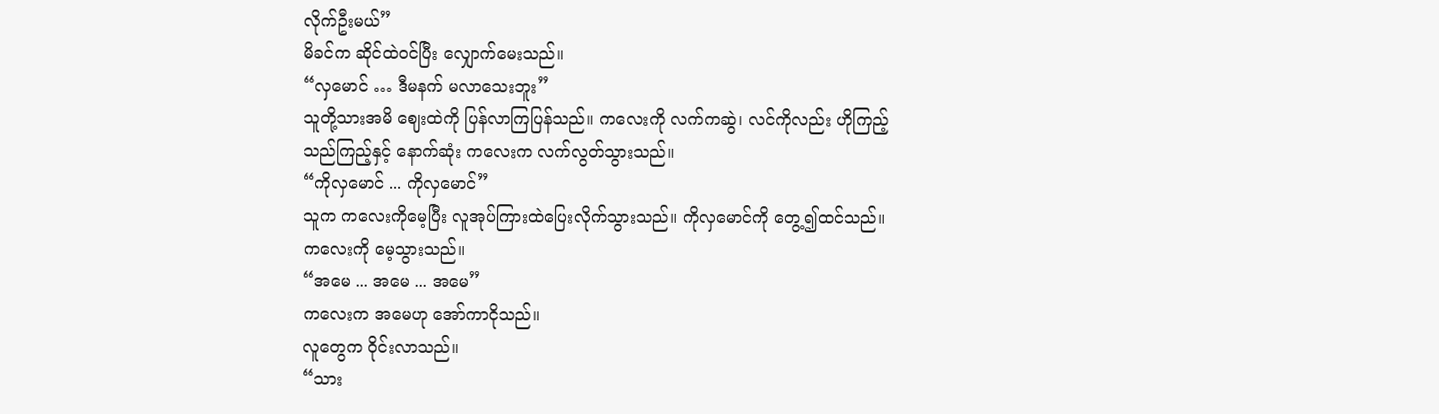လိုက်ဦးမယ်”
မိခင်က ဆိုင်ထဲဝင်ပြီး လျှောက်မေးသည်။
“လှမောင် … ဒီမနက် မလာသေးဘူး”
သူတို့သားအမိ ဈေးထဲကို ပြန်လာကြပြန်သည်။ ကလေးကို လက်ကဆွဲ၊ လင်ကိုလည်း ဟိုကြည့်သည်ကြည့်နှင့် နောက်ဆုံး ကလေးက လက်လွတ်သွားသည်။
“ကိုလှမောင် ... ကိုလှမောင်”
သူက ကလေးကိုမေ့ပြီး လူအုပ်ကြားထဲပြေးလိုက်သွားသည်။ ကိုလှမောင်ကို တွေ့၍ထင်သည်။ ကလေးကို မေ့သွားသည်။
“အမေ ... အမေ ... အမေ”
ကလေးက အမေဟု အော်ကာငိုသည်။
လူတွေက ဝိုင်းလာသည်။
“သား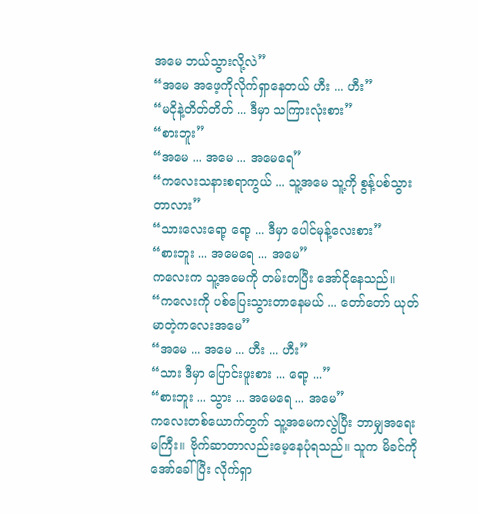အမေ ဘယ်သွားလို့လဲ”
“အမေ အဖေ့ကိုလိုက်ရှာနေတယ် ဟီး ... ဟီး”
“မငိုနဲ့တိတ်တိတ် ... ဒီမှာ သကြားလုံးစား”
“စားဘူး”
“အမေ ... အမေ ... အမေရေ”
“ကလေးသနားစရာကွယ် ... သူ့အမေ သူ့ကို စွန့်ပစ်သွားတာလား”
“သားလေးရော့ ရော့ ... ဒီမှာ ပေါင်မုန့်လေးစား”
“စားဘူး ... အမေရေ ... အမေ”
ကလေးက သူ့အမေကို တမ်းတပြီး အော်ငိုနေသည်။
“ကလေးကို ပစ်ပြေးသွားတာနေမယ် ... တော်တော် ယုတ်မာတဲ့ကလေးအမေ”
“အမေ ... အမေ ... ဟီး ... ဟီး”
“သား ဒီမှာ ပြောင်းဖူးစား ... ရော့ ...”
“စားဘူး ... သွား ... အမေရေ ... အမေ”
ကလေးတစ်ယောက်တွက် သူ့အမေကလွဲပြီး ဘာမျှအရေးမကြီး။ ဗိုက်ဆာတာလည်းမေ့နေပုံရသည်။ သူက မိခင်ကို အော်ခေါ်ပြီး လိုက်ရှာ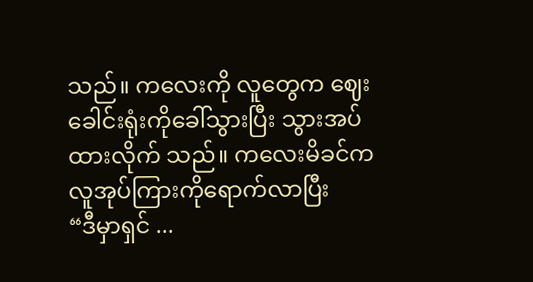သည်။ ကလေးကို လူတွေက ဈေးခေါင်းရုံးကိုခေါ်သွားပြီး သွားအပ်ထားလိုက် သည်။ ကလေးမိခင်က လူအုပ်ကြားကိုရောက်လာပြီး
“ဒီမှာရှင် ...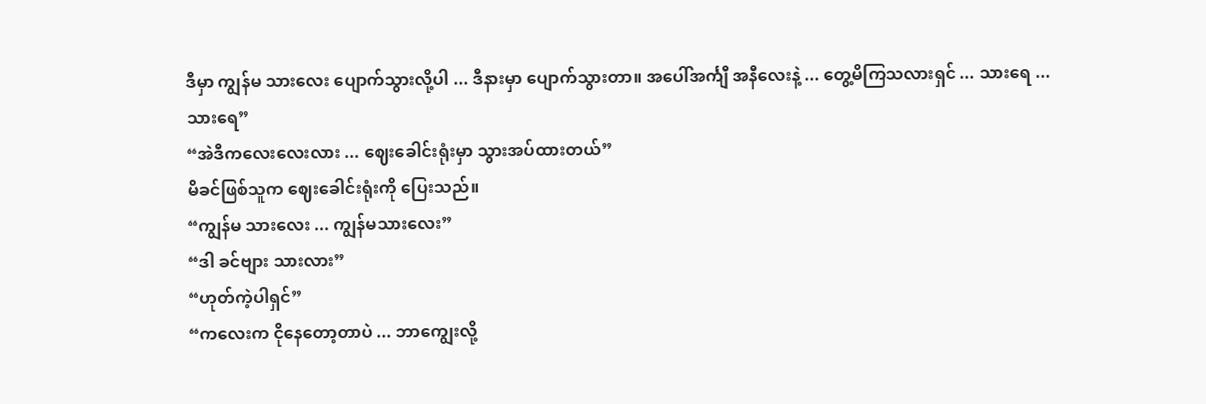ဒီမှာ ကျွန်မ သားလေး ပျောက်သွားလို့ပါ ... ဒီနားမှာ ပျောက်သွားတာ။ အပေါ်အင်္ကျီ အနီလေးနဲ့ ... တွေ့မိကြသလားရှင် ... သားရေ ... သားရေ”
“အဲဒီကလေးလေးလား ... ဈေးခေါင်းရုံးမှာ သွားအပ်ထားတယ်”
မိခင်ဖြစ်သူက ဈေးခေါင်းရုံးကို ပြေးသည်။
“ကျွန်မ သားလေး ... ကျွန်မသားလေး”
“ဒါ ခင်ဗျား သားလား”
“ဟုတ်ကဲ့ပါရှင်”
“ကလေးက ငိုနေတော့တာပဲ ... ဘာကျွေးလို့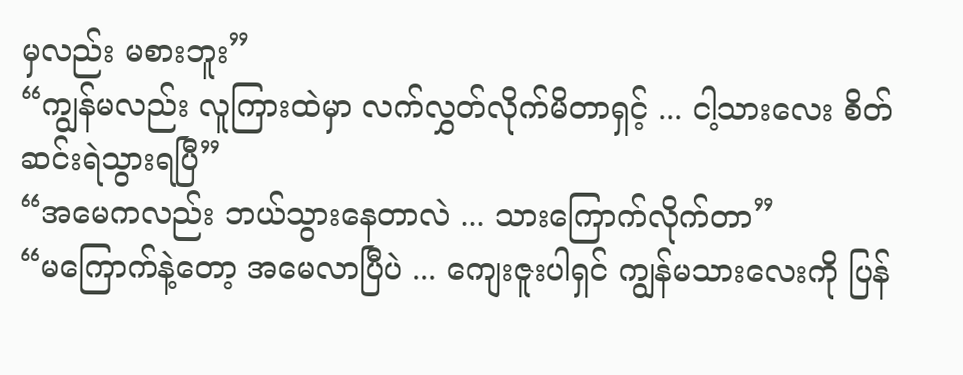မှလည်း မစားဘူး”
“ကျွန်မလည်း လူကြားထဲမှာ လက်လွှတ်လိုက်မိတာရှင့် ... ငါ့သားလေး စိတ်ဆင်းရဲသွားရပြီ”
“အမေကလည်း ဘယ်သွားနေတာလဲ ... သားကြောက်လိုက်တာ”
“မကြောက်နဲ့တော့ အမေလာပြီပဲ ... ကျေးဇူးပါရှင် ကျွန်မသားလေးကို ပြန်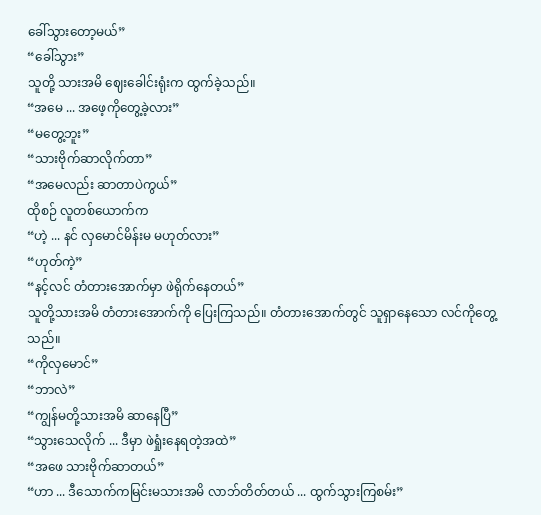ခေါ်သွားတော့မယ်”
“ခေါ်သွား”
သူတို့ သားအမိ ဈေးခေါင်းရုံးက ထွက်ခဲ့သည်။
“အမေ ... အဖေ့ကိုတွေ့ခဲ့လား”
“မတွေ့ဘူး”
“သားဗိုက်ဆာလိုက်တာ”
“အမေလည်း ဆာတာပဲကွယ်”
ထိုစဉ် လူတစ်ယောက်က
“ဟဲ့ ... နင် လှမောင်မိန်းမ မဟုတ်လား”
“ဟုတ်ကဲ့”
“နင့်လင် တံတားအောက်မှာ ဖဲရိုက်နေတယ်”
သူတို့သားအမိ တံတားအောက်ကို ပြေးကြသည်။ တံတားအောက်တွင် သူရှာနေသော လင်ကိုတွေ့သည်။
“ကိုလှမောင်”
“ဘာလဲ”
“ကျွန်မတို့သားအမိ ဆာနေပြီ”
“သွားသေလိုက် ... ဒီမှာ ဖဲရှုံးနေရတဲ့အထဲ”
“အဖေ သားဗိုက်ဆာတယ်”
“ဟာ ... ဒီသောက်ကမြင်းမသားအမိ လာဘ်တိတ်တယ် ... ထွက်သွားကြစမ်း”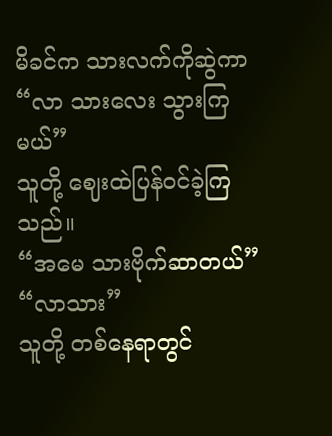မိခင်က သားလက်ကိုဆွဲကာ
“လာ သားလေး သွားကြမယ်”
သူတို့ ဈေးထဲပြန်ဝင်ခဲ့ကြသည်။
“အမေ သားဗိုက်ဆာတယ်”
“လာသား”
သူတို့ တစ်နေရာတွင်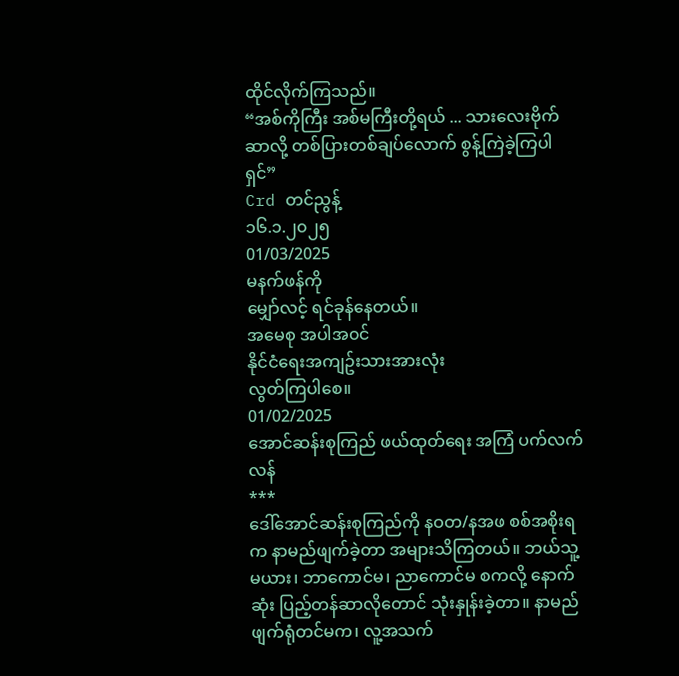ထိုင်လိုက်ကြသည်။
“အစ်ကိုကြီး အစ်မကြီးတို့ရယ် ... သားလေးဗိုက်ဆာလို့ တစ်ပြားတစ်ချပ်လောက် စွန့်ကြဲခဲ့ကြပါရှင်”
Crd တင်ညွန့်
၁၆.၁.၂၀၂၅
01/03/2025
မနက်ဖန်ကို
မျှော်လင့် ရင်ခုန်နေတယ်။
အမေစု အပါအ၀င်
နိုင်ငံရေးအကျဥ်းသားအားလုံး
လွတ်ကြပါစေ။
01/02/2025
အောင်ဆန်းစုကြည် ဖယ်ထုတ်ရေး အကြံ ပက်လက်လန်
***
ဒေါ်အောင်ဆန်းစုကြည်ကို နဝတ/နအဖ စစ်အစိုးရက နာမည်ဖျက်ခဲ့တာ အများသိကြတယ်။ ဘယ်သူ့မယား၊ ဘာကောင်မ၊ ညာကောင်မ စကလို့ နောက်ဆုံး ပြည့်တန်ဆာလိုတောင် သုံးနှုန်းခဲ့တာ။ နာမည်ဖျက်ရုံတင်မက၊ လူ့အသက်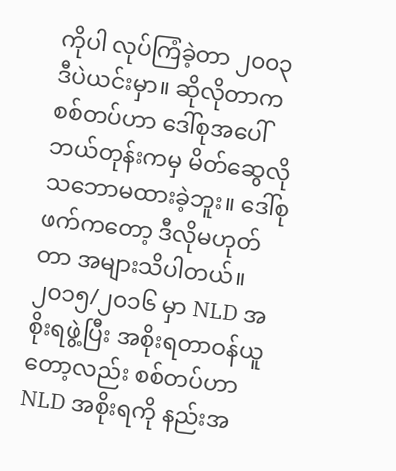ကိုပါ လုပ်ကြံခဲ့တာ ၂၀၀၃ ဒီပဲယင်းမှာ။ ဆိုလိုတာက စစ်တပ်ဟာ ဒေါ်စုအပေါ် ဘယ်တုန်းကမှ မိတ်ဆွေလို သဘောမထားခဲ့ဘူး။ ဒေါ်စုဖက်ကတော့ ဒီလိုမဟုတ်တာ အများသိပါတယ်။
၂၀၁၅/၂၀၁၆ မှာ NLD အစိုးရဖွဲ့ပြီး အစိုးရတာဝန်ယူတော့လည်း စစ်တပ်ဟာ NLD အစိုးရကို နည်းအ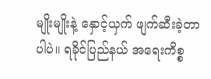မျိုးမျိုးနဲ့ နှောင့်ယှက် ဖျက်ဆီးခဲ့တာပါပဲ။ ရခိုင်ပြည်နယ် အရေးကိစ္စ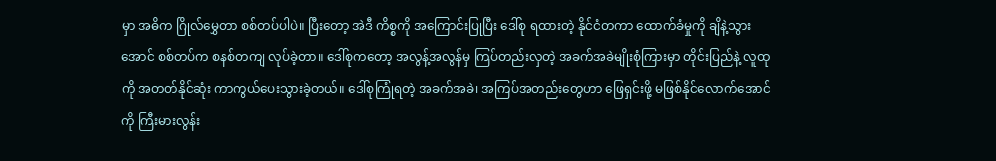မှာ အဓိက ဂြိုလ်မွှေတာ စစ်တပ်ပါပဲ။ ပြီးတော့ အဲဒီ ကိစ္စကို အကြောင်းပြုပြီး ဒေါ်စု ရထားတဲ့ နိုင်ငံတကာ ထောက်ခံမှုကို ချိနဲ့သွားအောင် စစ်တပ်က စနစ်တကျ လုပ်ခဲ့တာ။ ဒေါ်စုကတော့ အလွန့်အလွန်မှ ကြပ်တည်းလှတဲ့ အခက်အခဲမျိုးစုံကြားမှာ တိုင်းပြည်နဲ့ လူထုကို အတတ်နိုင်ဆုံး ကာကွယ်ပေးသွားခဲ့တယ်။ ဒေါ်စုကြုံရတဲ့ အခက်အခဲ၊ အကြပ်အတည်းတွေဟာ ဖြေရှင်းဖို့ မဖြစ်နိုင်လောက်အောင်ကို ကြီးမားလွန်း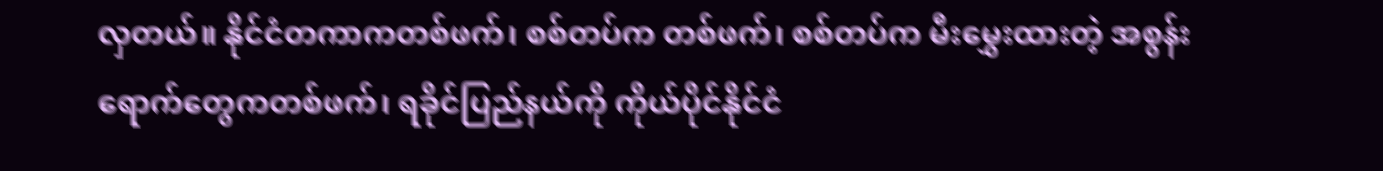လှတယ်။ နိုင်ငံတကာကတစ်ဖက်၊ စစ်တပ်က တစ်ဖက်၊ စစ်တပ်က မီးမွှေးထားတဲ့ အစွန်းရောက်တွေကတစ်ဖက်၊ ရခိုင်ပြည်နယ်ကို ကိုယ်ပိုင်နိုင်ငံ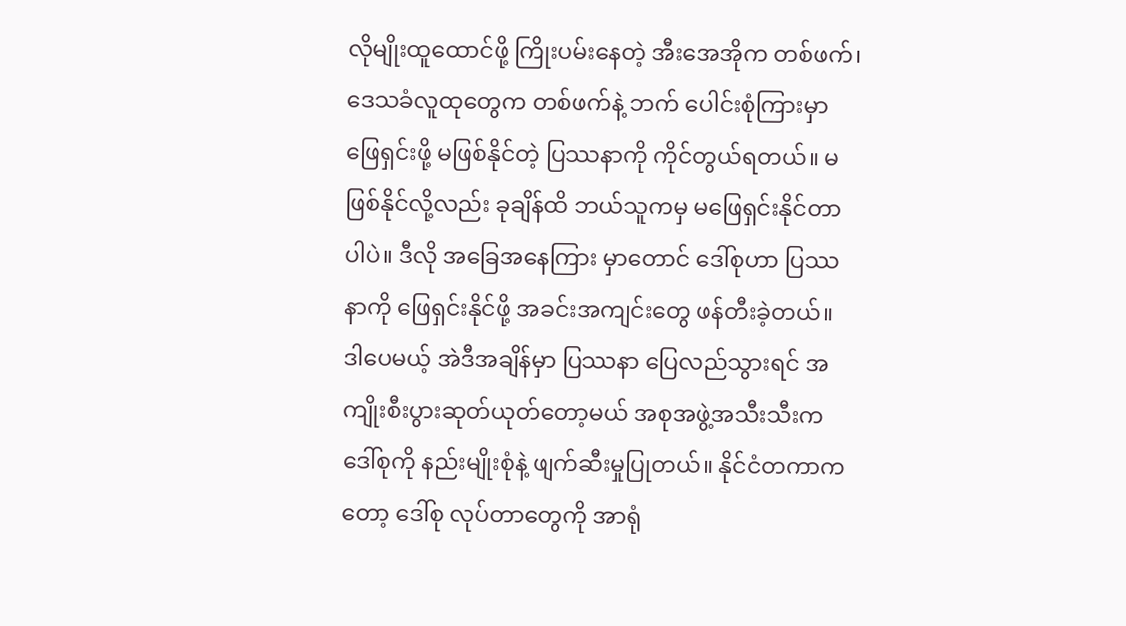လိုမျိုးထူထောင်ဖို့ ကြိုးပမ်းနေတဲ့ အီးအေအိုက တစ်ဖက်၊ ဒေသခံလူထုတွေက တစ်ဖက်နဲ့ ဘက် ပေါင်းစုံကြားမှာ ဖြေရှင်းဖို့ မဖြစ်နိုင်တဲ့ ပြဿနာကို ကိုင်တွယ်ရတယ်။ မဖြစ်နိုင်လို့လည်း ခုချိန်ထိ ဘယ်သူကမှ မဖြေရှင်းနိုင်တာပါပဲ။ ဒီလို အခြေအနေကြား မှာတောင် ဒေါ်စုဟာ ပြဿနာကို ဖြေရှင်းနိုင်ဖို့ အခင်းအကျင်းတွေ ဖန်တီးခဲ့တယ်။ ဒါပေမယ့် အဲဒီအချိန်မှာ ပြဿနာ ပြေလည်သွားရင် အကျိုးစီးပွားဆုတ်ယုတ်တော့မယ် အစုအဖွဲ့အသီးသီးက ဒေါ်စုကို နည်းမျိုးစုံနဲ့ ဖျက်ဆီးမှုပြုတယ်။ နိုင်ငံတကာကတော့ ဒေါ်စု လုပ်တာတွေကို အာရုံ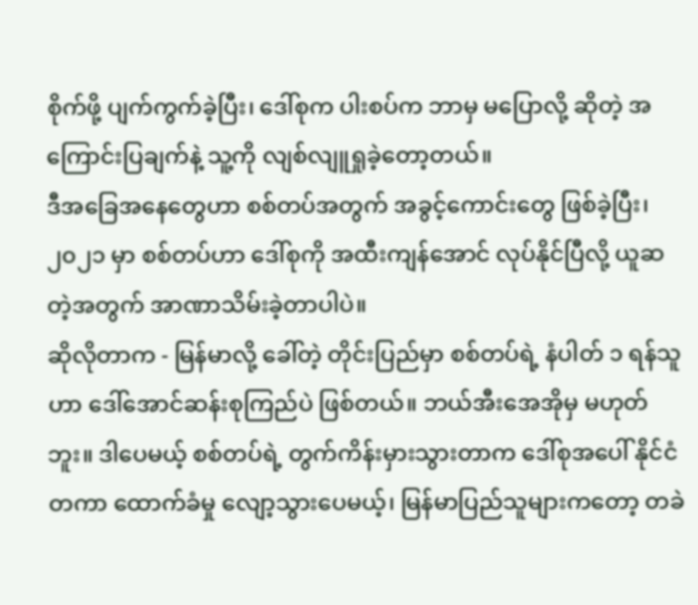စိုက်ဖို့ ပျက်ကွက်ခဲ့ပြီး၊ ဒေါ်စုက ပါးစပ်က ဘာမှ မပြောလို့ ဆိုတဲ့ အကြောင်းပြချက်နဲ့ သူ့ကို လျစ်လျူရှုခဲ့တော့တယ်။
ဒီအခြေအနေတွေဟာ စစ်တပ်အတွက် အခွင့်ကောင်းတွေ ဖြစ်ခဲ့ပြီး၊ ၂၀၂၁ မှာ စစ်တပ်ဟာ ဒေါ်စုကို အထီးကျန်အောင် လုပ်နိုင်ပြီလို့ ယူဆတဲ့အတွက် အာဏာသိမ်းခဲ့တာပါပဲ။
ဆိုလိုတာက - မြန်မာလို့ ခေါ်တဲ့ တိုင်းပြည်မှာ စစ်တပ်ရဲ့ နံပါတ် ၁ ရန်သူဟာ ဒေါ်အောင်ဆန်းစုကြည်ပဲ ဖြစ်တယ်။ ဘယ်အီးအေအိုမှ မဟုတ်ဘူး။ ဒါပေမယ့် စစ်တပ်ရဲ့ တွက်ကိန်းမှားသွားတာက ဒေါ်စုအပေါ် နိုင်ငံတကာ ထောက်ခံမှု လျော့သွားပေမယ့်၊ မြန်မာပြည်သူများကတော့ တခဲ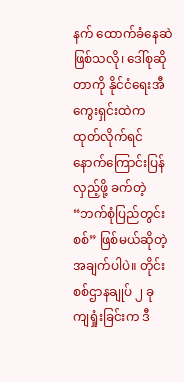နက် ထောက်ခံနေဆဲဖြစ်သလို၊ ဒေါ်စုဆိုတာကို နိုင်ငံရေးအီကွေးရှင်းထဲက ထုတ်လိုက်ရင် နောက်ကြောင်းပြန်လှည့်ဖို့ ခက်တဲ့ “ဘက်စုံပြည်တွင်းစစ်” ဖြစ်မယ်ဆိုတဲ့ အချက်ပါပဲ။ တိုင်းစစ်ဌာနချုပ် ၂ ခု ကျရှုံးခြင်းက ဒီ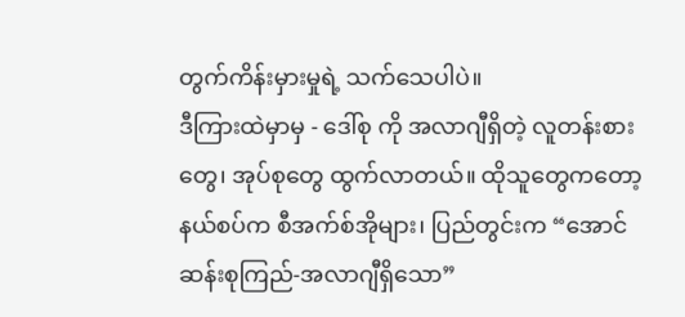တွက်ကိန်းမှားမှုရဲ့ သက်သေပါပဲ။
ဒီကြားထဲမှာမှ - ဒေါ်စု ကို အလာဂျီရှိတဲ့ လူတန်းစားတွေ၊ အုပ်စုတွေ ထွက်လာတယ်။ ထိုသူတွေကတော့ နယ်စပ်က စီအက်စ်အိုများ၊ ပြည်တွင်းက “အောင်ဆန်းစုကြည်-အလာဂျီရှိသော”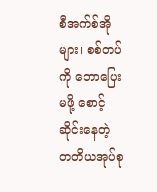စီအက်စ်အိုများ၊ စစ်တပ်ကို ဘောပြေးမဖို့ စောင့်ဆိုင်းနေတဲ့ တတိယအုပ်စု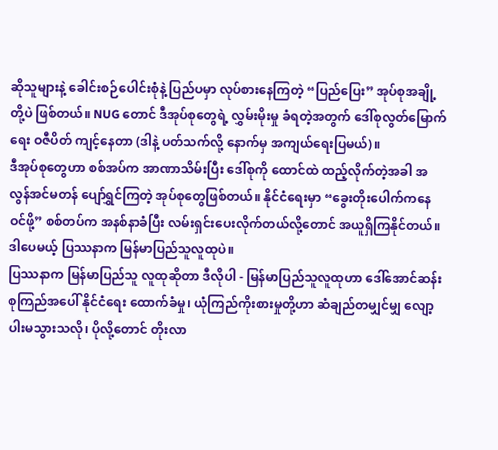ဆိုသူများနဲ့ ခေါင်းစဉ်ပေါင်းစုံနဲ့ ပြည်ပမှာ လုပ်စားနေကြတဲ့ “ပြည်ပြေး” အုပ်စုအချို့ တို့ပဲ ဖြစ်တယ်။ NUG တောင် ဒီအုပ်စုတွေရဲ့ လွှမ်းမိုးမှု ခံရတဲ့အတွက် ဒေါ်စုလွတ်မြောက်ရေး ဝဇီပိတ် ကျင့်နေတာ (ဒါနဲ့ ပတ်သက်လို့ နောက်မှ အကျယ်ရေးပြမယ်)။
ဒီအုပ်စုတွေဟာ စစ်အပ်က အာဏာသိမ်းပြီး ဒေါ်စုကို ထောင်ထဲ ထည့်လိုက်တဲ့အခါ အလွန်အင်မတန် ပျော်ရွှင်ကြတဲ့ အုပ်စုတွေဖြစ်တယ်။ နိုင်ငံရေးမှာ “ခွေးတိုးပေါက်ကနေဝင်ဖို့” စစ်တပ်က အနစ်နာခံပြီး လမ်းရှင်းပေးလိုက်တယ်လို့တောင် အယူရှိကြနိုင်တယ်။ ဒါပေမယ့် ပြဿနာက မြန်မာပြည်သူလူထုပဲ။
ပြဿနာက မြန်မာပြည်သူ လူထုဆိုတာ ဒီလိုပါ - မြန်မာပြည်သူလူထုဟာ ဒေါ်အောင်ဆန်းစုကြည်အပေါ် နိုင်ငံရေး ထောက်ခံမှု၊ ယုံကြည်ကိုးစားမှုတို့ဟာ ဆံချည်တမျှင်မျှ လျော့ပါးမသွားသလို၊ ပိုလို့တောင် တိုးလာ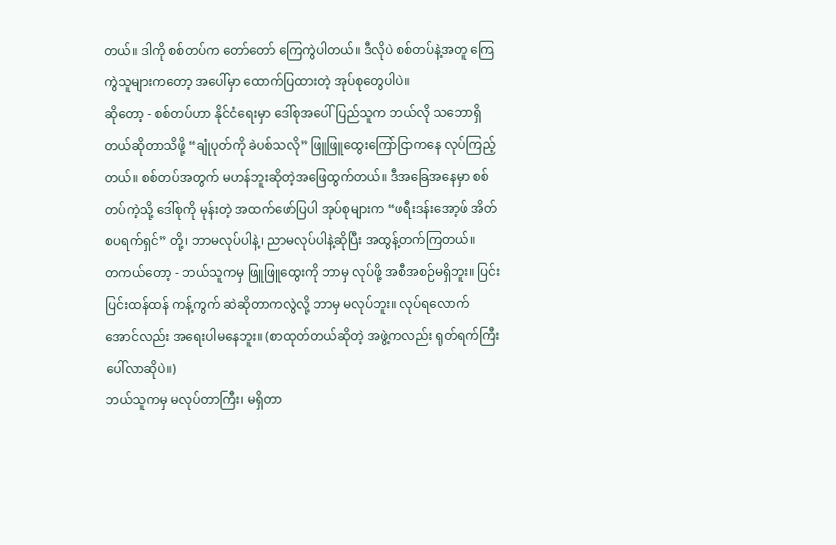တယ်။ ဒါကို စစ်တပ်က တော်တော် ကြေကွဲပါတယ်။ ဒီလိုပဲ စစ်တပ်နဲ့အတူ ကြေကွဲသူများကတော့ အပေါ်မှာ ထောက်ပြထားတဲ့ အုပ်စုတွေပါပဲ။
ဆိုတော့ - စစ်တပ်ဟာ နိုင်ငံရေးမှာ ဒေါ်စုအပေါ် ပြည်သူက ဘယ်လို သဘောရှိတယ်ဆိုတာသိဖို့ “ချုံပုတ်ကို ခဲပစ်သလို” ဖြူဖြူထွေးကြော်ငြာကနေ လုပ်ကြည့်တယ်။ စစ်တပ်အတွက် မဟန်ဘူးဆိုတဲ့အဖြေထွက်တယ်။ ဒီအခြေအနေမှာ စစ်တပ်ကဲ့သို့ ဒေါ်စုကို မုန်းတဲ့ အထက်ဖော်ပြပါ အုပ်စုများက “ဖရီးဒန်းအော့ဖ် အိတ်စပရက်ရှင်” တို့၊ ဘာမလုပ်ပါနဲ့၊ ညာမလုပ်ပါနဲ့ဆိုပြီး အထွန့်တက်ကြတယ်။
တကယ်တော့ - ဘယ်သူကမှ ဖြူဖြူထွေးကို ဘာမှ လုပ်ဖို့ အစီအစဉ်မရှိဘူး။ ပြင်းပြင်းထန်ထန် ကန့်ကွက် ဆဲဆိုတာကလွဲလို့ ဘာမှ မလုပ်ဘူး။ လုပ်ရလောက်အောင်လည်း အရေးပါမနေဘူး။ (စာထုတ်တယ်ဆိုတဲ့ အဖွဲ့ကလည်း ရုတ်ရက်ကြီးပေါ်လာဆိုပဲ။)
ဘယ်သူကမှ မလုပ်တာကြီး၊ မရှိတာ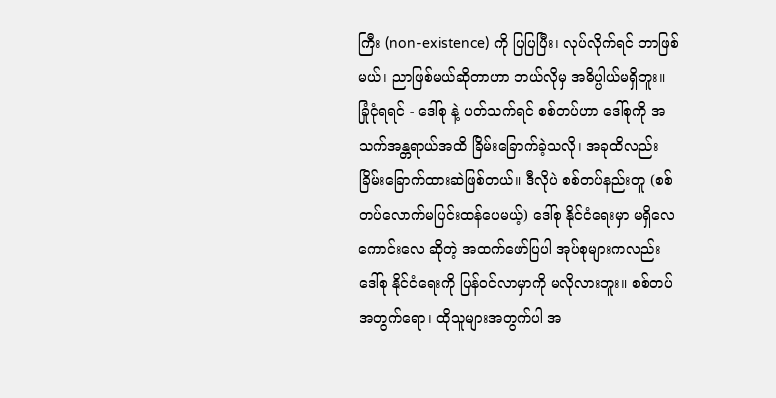ကြီး (non-existence) ကို ပြပြပြီး၊ လုပ်လိုက်ရင် ဘာဖြစ်မယ်၊ ညာဖြစ်မယ်ဆိုတာဟာ ဘယ်လိုမှ အဓိပ္ပါယ်မရှိဘူး။
ခြုံငုံရရင် - ဒေါ်စု နဲ့ ပတ်သက်ရင် စစ်တပ်ဟာ ဒေါ်စုကို အသက်အန္တရာယ်အထိ ခြိမ်းခြောက်ခဲ့သလို၊ အခုထိလည်း ခြိမ်းခြောက်ထားဆဲဖြစ်တယ်။ ဒီလိုပဲ စစ်တပ်နည်းတူ (စစ်တပ်လောက်မပြင်းထန်ပေမယ့်) ဒေါ်စု နိုင်ငံရေးမှာ မရှိလေ ကောင်းလေ ဆိုတဲ့ အထက်ဖော်ပြပါ အုပ်စုများကလည်း ဒေါ်စု နိုင်ငံရေးကို ပြန်ဝင်လာမှာကို မလိုလားဘူး။ စစ်တပ်အတွက်ရော၊ ထိုသူများအတွက်ပါ အ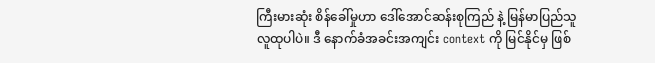ကြီးမားဆုံး စိန်ခေါ်မှုဟာ ဒေါ်အောင်ဆန်းစုကြည် နဲ့ မြန်မာပြည်သူလူထုပါပဲ။ ဒီ နောက်ခံအခင်းအကျင်း context ကို မြင်နိုင်မှ ဖြစ်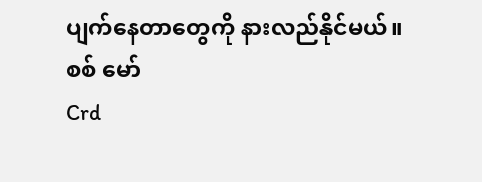ပျက်နေတာတွေကို နားလည်နိုင်မယ်။
စစ် မော်
Crd